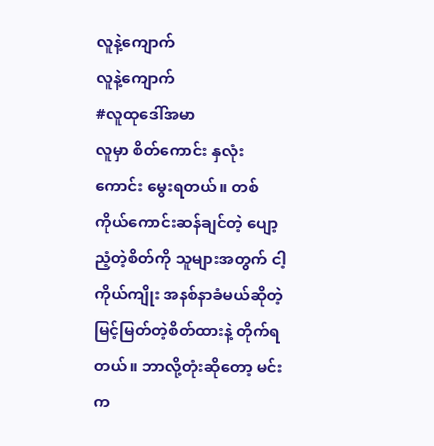လူနဲ့ကျောက်
လူနဲ့ကျောက်
#လူထုဒေါ်အမာ
လူမှာ စိတ်ကောင်း နှလုံးကောင်း မွေးရတယ်။ တစ်ကိုယ်ကောင်းဆန်ချင်တဲ့ ပျော့ညံ့တဲ့စိတ်ကို သူများအတွက် ငါ့ကိုယ်ကျိုး အနစ်နာခံမယ်ဆိုတဲ့ မြင့်မြတ်တဲ့စိတ်ထားနဲ့ တိုက်ရတယ်။ ဘာလို့တုံးဆိုတော့ မင်းက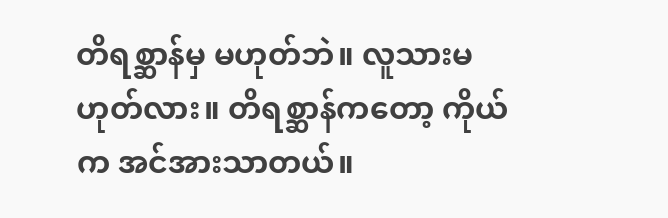တိရစ္ဆာန်မှ မဟုတ်ဘဲ။ လူသားမဟုတ်လား။ တိရစ္ဆာန်ကတော့ ကိုယ်က အင်အားသာတယ်။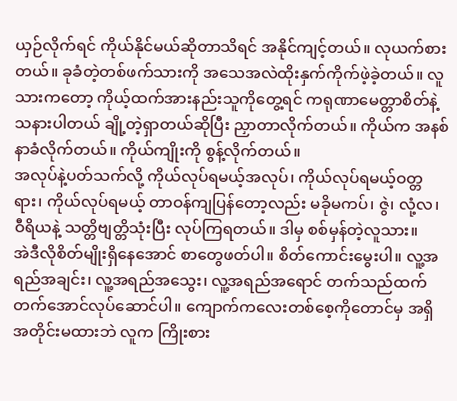ယှဉ်လိုက်ရင် ကိုယ်နိုင်မယ်ဆိုတာသိရင် အနိုင်ကျင့်တယ်။ လုယက်စားတယ်။ ခုခံတဲ့တစ်ဖက်သားကို အသေအလဲထိုးနှက်ကိုက်ဖဲ့ခဲ့တယ်။ လူသားကတော့ ကိုယ့်ထက်အားနည်းသူကိုတွေ့ရင် ကရုဏာမေတ္တာစိတ်နဲ့ သနားပါတယ် ချို့တဲ့ရှာတယ်ဆိုပြီး ညှာတာလိုက်တယ်။ ကိုယ်က အနစ်နာခံလိုက်တယ်။ ကိုယ်ကျိုးကို စွန့်လိုက်တယ်။
အလုပ်နဲ့ပတ်သက်လို့ ကိုယ်လုပ်ရမယ့်အလုပ်၊ ကိုယ်လုပ်ရမယ့်ဝတ္တရား၊ ကိုယ်လုပ်ရမယ့် တာဝန်ကျပြန်တော့လည်း မခိုမကပ်၊ ဇွဲ၊ လုံ့လ၊ ဝီရိယနဲ့ သတ္တိဗျတ္တိသုံးပြီး လုပ်ကြရတယ်။ ဒါမှ စစ်မှန်တဲ့လူသား။
အဲဒီလိုစိတ်မျိုးရှိနေအောင် စာတွေဖတ်ပါ။ စိတ်ကောင်းမွေးပါ။ လူ့အရည်အချင်း၊ လူ့အရည်အသွေး၊ လူ့အရည်အရောင် တက်သည်ထက်တက်အောင်လုပ်ဆောင်ပါ။ ကျောက်ကလေးတစ်စေ့ကိုတောင်မှ အရှိအတိုင်းမထားဘဲ လူက ကြိုးစား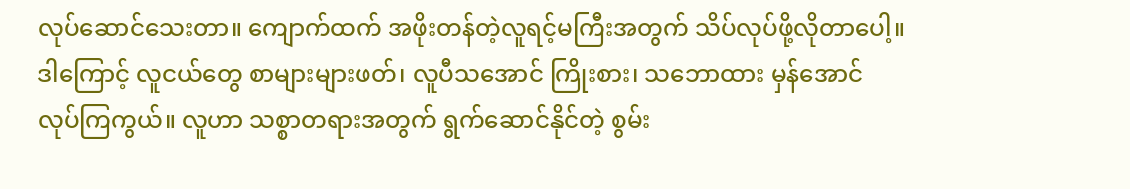လုပ်ဆောင်သေးတာ။ ကျောက်ထက် အဖိုးတန်တဲ့လူရင့်မကြီးအတွက် သိပ်လုပ်ဖို့လိုတာပေါ့။
ဒါကြောင့် လူငယ်တွေ စာများများဖတ်၊ လူပီသအောင် ကြိုးစား၊ သဘောထား မှန်အောင် လုပ်ကြကွယ်။ လူဟာ သစ္စာတရားအတွက် ရွက်ဆောင်နိုင်တဲ့ စွမ်း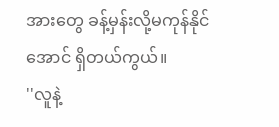အားတွေ ခန့်မှန်းလို့မကုန်နိုင်အောင် ရှိတယ်ကွယ်။
''လူနဲ့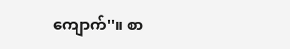ကျောက်''။ စာ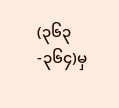(၃၆၃-၃၆၄)မှ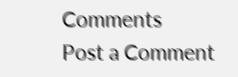Comments
Post a Comment